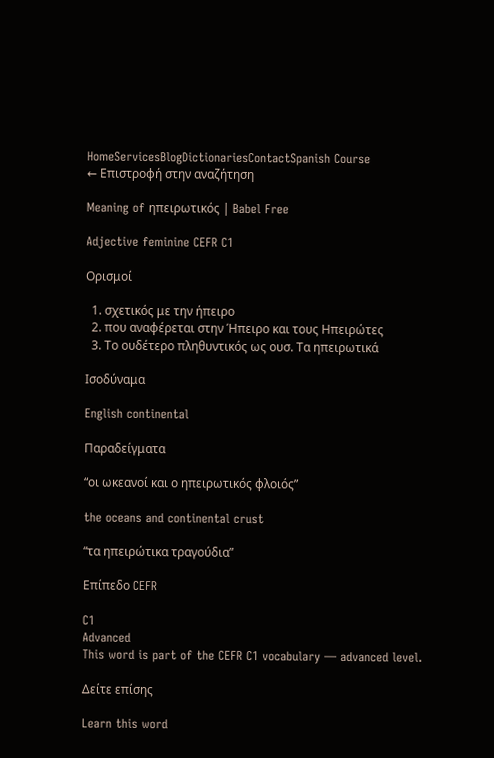HomeServicesBlogDictionariesContactSpanish Course
← Επιστροφή στην αναζήτηση

Meaning of ηπειρωτικός | Babel Free

Adjective feminine CEFR C1

Ορισμοί

  1. σχετικός με την ήπειρο
  2. που αναφέρεται στην Ήπειρο και τους Ηπειρώτες
  3. Το ουδέτερο πληθυντικός ως ουσ. Τα ηπειρωτικά

Ισοδύναμα

English continental

Παραδείγματα

“οι ωκεανοί και ο ηπειρωτικός φλοιός”

the oceans and continental crust

“τα ηπειρώτικα τραγούδια”

Επίπεδο CEFR

C1
Advanced
This word is part of the CEFR C1 vocabulary — advanced level.

Δείτε επίσης

Learn this word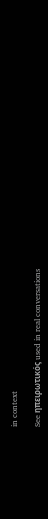in context

See ηπειρωτικός used in real conversations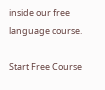inside our free language course.

Start Free Course